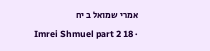אמרי שמואל ב יח
Imrei Shmuel part 2 18 ·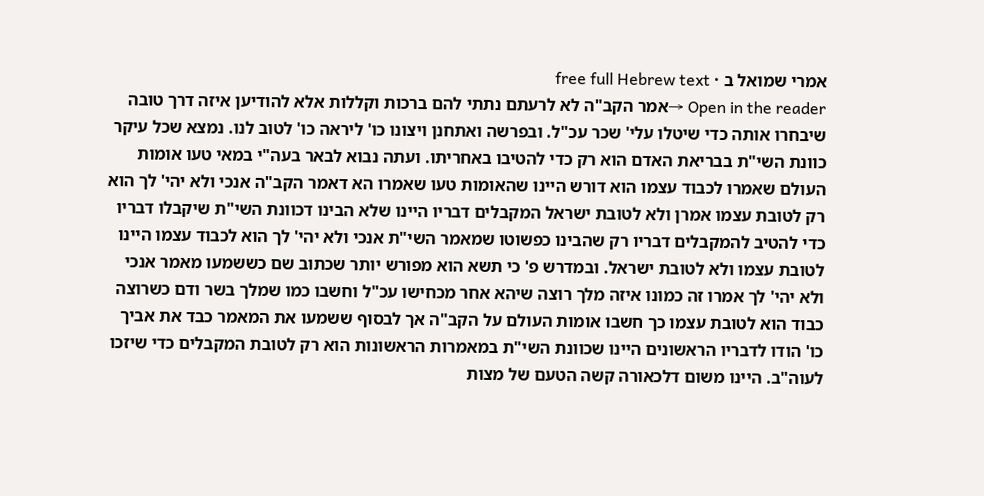אמרי שמואל ב · free full Hebrew text
Open in the reader →אמר הקב"ה לא לרעתם נתתי להם ברכות וקללות אלא להודיען איזה דרך טובה שיבחרו אותה כדי שיטלו עלי' שכר עכ"ל. ובפרשה ואתחנן ויצונו כו' ליראה כו' לטוב לנו. נמצא שכל עיקר כוונת השי"ת בבריאת האדם הוא רק כדי להטיבו באחריתו. ועתה נבוא לבאר בעה"י במאי טעו אומות העולם שאמרו לכבוד עצמו הוא דורש היינו שהאומות טעו שאמרו הא דאמר הקב"ה אנכי ולא יהי' לך הוא רק לטובת עצמו אמרן ולא לטובת ישראל המקבלים דבריו היינו שלא הבינו דכוונת השי"ת שיקבלו דבריו כדי להטיב להמקבלים דבריו רק שהבינו כפשוטו שמאמר השי"ת אנכי ולא יהי' לך הוא לכבוד עצמו היינו לטובת עצמו ולא לטובת ישראל. ובמדרש פ' כי תשא הוא מפורש יותר שכתוב שם כששמעו מאמר אנכי ולא יהי' לך אמרו זה כמונו איזה מלך רוצה שיהא אחר מכחישו עכ"ל וחשבו כמו שמלך בשר ודם כשרוצה כבוד הוא לטובת עצמו כך חשבו אומות העולם על הקב"ה אך לבסוף ששמעו את המאמר כבד את אביך כו' הודו לדבריו הראשונים היינו שכוונת השי"ת במאמרות הראשונות הוא רק לטובת המקבלים כדי שיזכו לעוה"ב. היינו משום דלכאורה קשה הטעם של מצות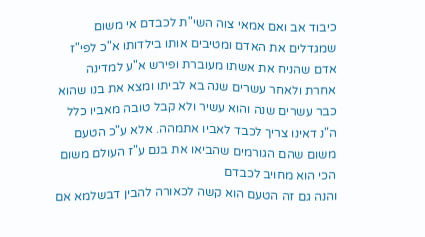כיבוד אב ואם אמאי צוה השי"ת לכבדם אי משום שמגדלים את האדם ומטיבים אותו בילדותו א"כ לפי"ז אדם שהניח את אשתו מעוברת ופירש א"ע למדינה אחרת ולאחר עשרים שנה בא לביתו ומצא את בנו שהוא כבר עשרים שנה והוא עשיר ולא קבל טובה מאביו כלל ה"נ דאינו צריך לכבד לאביו אתמהה. אלא ע"כ הטעם משום שהם הגורמים שהביאו את בנם ע"ז העולם משום הכי הוא מחויב לכבדם
והנה גם זה הטעם הוא קשה לכאורה להבין דבשלמא אם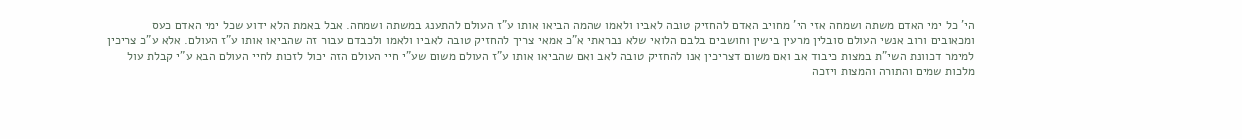הי' כל ימי האדם משתה ושמחה אזי הי' מחויב האדם להחזיק טובה לאביו ולאמו שהמה הביאו אותו ע"ז העולם להתענג במשתה ושמחה. אבל באמת הלא ידוע שכל ימי האדם כעס ומכאובים ורוב אנשי העולם סובלין מרעין בישין וחושבים בלבם הלואי שלא נבראתי א"כ אמאי צריך להחזיק טובה לאביו ולאמו ולכבדם עבור זה שהביאו אותו ע"ז העולם. אלא ע"כ צריכין למימר דכוונת השי"ת במצות כיבוד אב ואם משום דצריכין אנו להחזיק טובה לאב ואם שהביאו אותו ע"ז העולם משום שע"י חיי העולם הזה יכול לזכות לחיי העולם הבא ע"י קבלת עול מלכות שמים והתורה והמצות ויזכה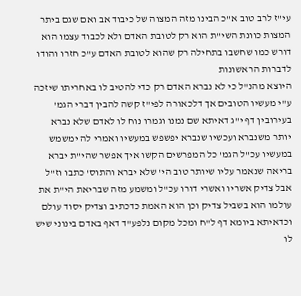עי"ז לרב טוב א"כ הבינו מזה המצוה של כיבוד אב ואם שגם ביתר המצות כוונת השי"ת הוא רק לטובת האדם ולא לכבוד עצמו הוא דורש כמו שחשבו בתחילה רק שהוא לטובת האדם ע"כ חזרו והודו לדברות הראשונות
היוצא מהנ"ל כי לא נברא האדם רק כדי להטיב לו באחריתו שיזכה ע"י מעשיו הטובים אך דלכאורה לפי"ז קשה להבין דברי הגמ' בעירובין דף י"ג דאיתא שם נמנו וגמרו נוח לו לאדם שלא נברא יותר משנברא ועכשיו שנברא יפשפש במעשיו ואמרי לה ימשמש במעשיו עכ"ל הגמ' כל המפרשים הקשו איך אפשר שהי"ת יברא בריאה שנאמר עליו שיותר טוב הי' שלא יברא והתוס' כתבו וז"ל אבל צדיק אשריו ואשרי דורו עכ"ל ומשמע מזה שבריאת הי"ת את עולמו הוא בשביל צדיק וכן הוא האמת כדכתיב וצדיק יסוד עולם וכדאיתא ביומא דף ל"ח ומכל מקום נלפע"ד דאף באדם בינוני שיש לו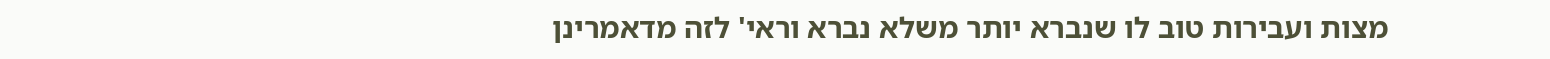מצות ועבירות טוב לו שנברא יותר משלא נברא וראי' לזה מדאמרינן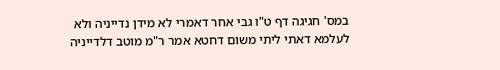במס' חגיגה דף ט"ו גבי אחר דאמרי לא מידן נדייניה ולא לעלמא דאתי ליתי משום דחטא אמר ר"מ מוטב דלדייניה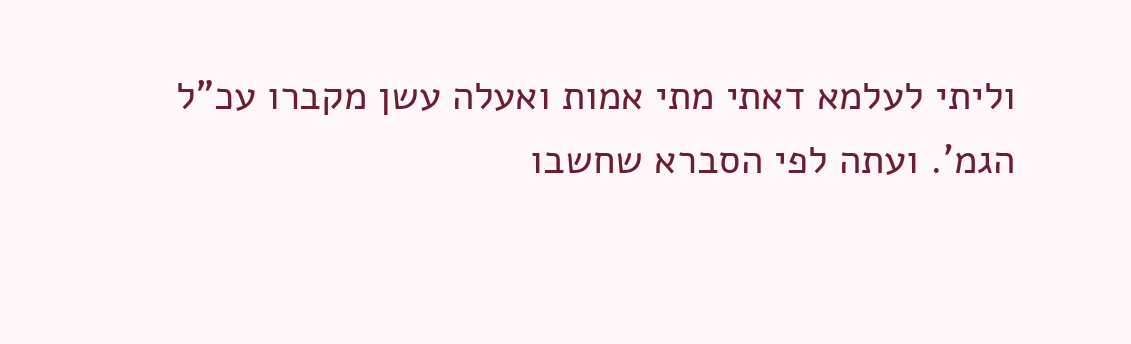וליתי לעלמא דאתי מתי אמות ואעלה עשן מקברו עכ"ל הגמ'. ועתה לפי הסברא שחשבו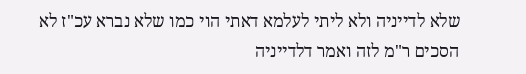שלא לדייניה ולא ליתי לעלמא דאתי הוי כמו שלא נברא עכ"ז לא הסכים ר"מ לזה ואמר דלדייניה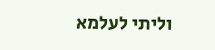וליתי לעלמא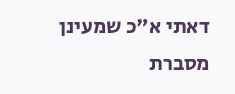דאתי א"כ שמעינן מסברת